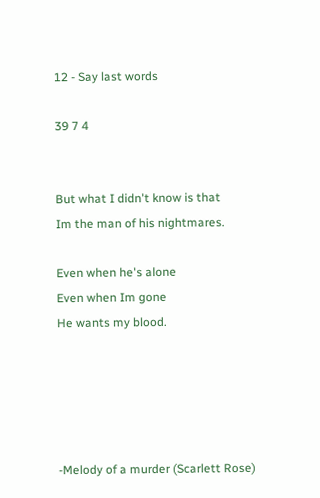12 - Say last words

39 7 4


But what I didn't know is that
Im the man of his nightmares.

Even when he's alone
Even when Im gone
He wants my blood.





-Melody of a murder (Scarlett Rose)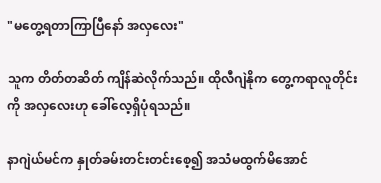"မတွေ့ရတာကြာပြီနော် အလှလေး"

သူက တိတ်တဆိတ် ကျိန်ဆဲလိုက်သည်။ ထိုလီဂျဲနိုက တွေ့ကရာလူတိုင်းကို အလှလေးဟု ခေါ်လေ့ရှိပုံရသည်။

နာဂျဲယ်မင်က နှုတ်ခမ်းတင်းတင်းစေ့၍ အသံမထွက်မိအောင်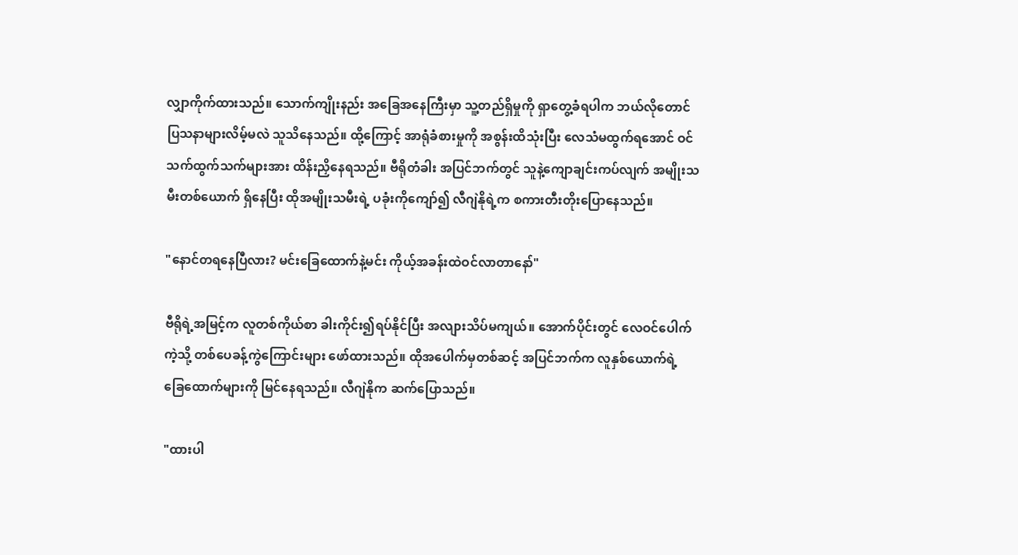လျှာကိုက်ထားသည်။ သောက်ကျိုးနည်း အခြေအနေကြီးမှာ သူ့တည်ရှိမှုကို ရှာတွေ့ခံရပါက ဘယ်လိုတောင် ပြသနာများလိမ့်မလဲ သူသိနေသည်။ ထို့ကြောင့် အာရုံခံစားမှုကို အစွန်းထိသုံးပြီး လေသံမထွက်ရအောင် ဝင်သက်ထွက်သက်များအား ထိန်းညှိနေရသည်။ ဗီရိုတံခါး အပြင်ဘက်တွင် သူနဲ့ကျောချင်းကပ်လျက် အမျိုးသမီးတစ်ယောက် ရှိနေပြီး ထိုအမျိုးသမီးရဲ့ ပခုံးကိုကျော်၍ လီဂျဲနိုရဲ့က စကားတီးတိုးပြောနေသည်။

"နောင်တရနေပြီလား? မင်းခြေထောက်နဲ့မင်း ကိုယ့်အခန်းထဲဝင်လာတာနော်"

ဗီရိုရဲ့အမြင့်က လူတစ်ကိုယ်စာ ခါးကိုင်း၍ရပ်နိုင်ပြီး အလျားသိပ်မကျယ်။ အောက်ပိုင်းတွင် လေဝင်ပေါက်ကဲ့သို့ တစ်ပေခန့်ကွဲကြောင်းများ ဖော်ထားသည်။ ထိုအပေါက်မှတစ်ဆင့် အပြင်ဘက်က လူနှစ်ယောက်ရဲ့ ခြေထောက်များကို မြင်နေရသည်။ လီဂျဲနိုက ဆက်ပြောသည်။

"ထားပါ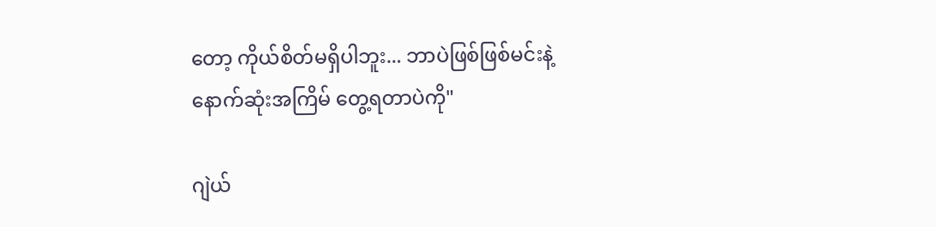တော့ ကိုယ်စိတ်မရှိပါဘူး... ဘာပဲဖြစ်ဖြစ်မင်းနဲ့ နောက်ဆုံးအကြိမ် တွေ့ရတာပဲကို"

ဂျဲယ်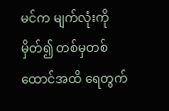မင်က မျက်လုံးကိုမှိတ်၍ တစ်မှတစ်ထောင်အထိ ရေတွက်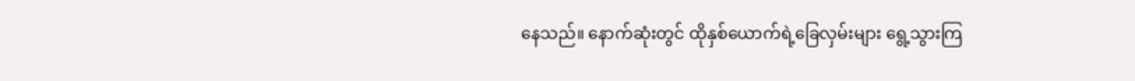နေသည်။ နောက်ဆုံးတွင် ထိုနှစ်ယောက်ရဲ့ခြေလှမ်းများ ရွေ့သွားကြ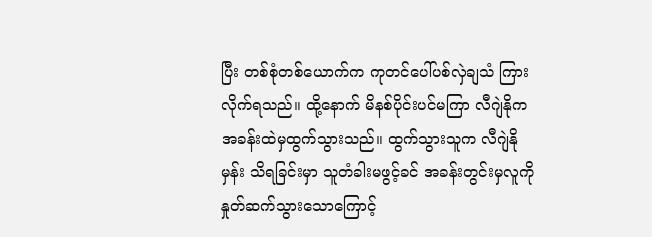ပြီး တစ်စုံတစ်ယောက်က ကုတင်ပေါ်ပစ်လှဲချသံ ကြားလိုက်ရသည်။ ထို့နောက် မိနစ်ပိုင်းပင်မကြာ လီဂျဲနိုက အခန်းထဲမှထွက်သွားသည်။ ထွက်သွားသူက လီဂျဲနိုမှန်း သိရခြင်းမှာ သူတံခါးမဖွင့်ခင် အခန်းတွင်းမှလူကို နှုတ်ဆက်သွားသောကြောင့်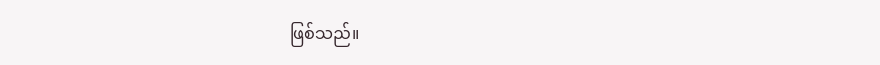ဖြစ်သည်။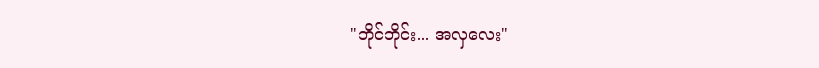"ဘိုင်ဘိုင်း... အလှလေး"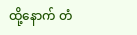ထို့နောက် တံ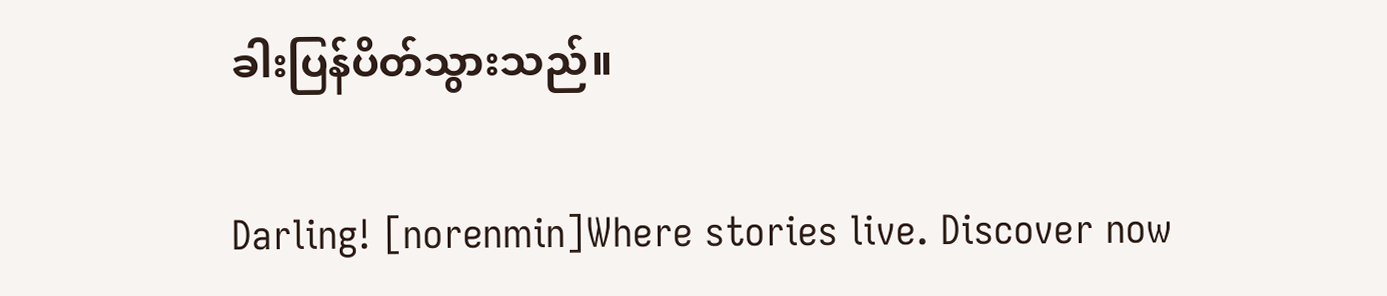ခါးပြန်ပိတ်သွားသည်။

Darling! [norenmin]Where stories live. Discover now